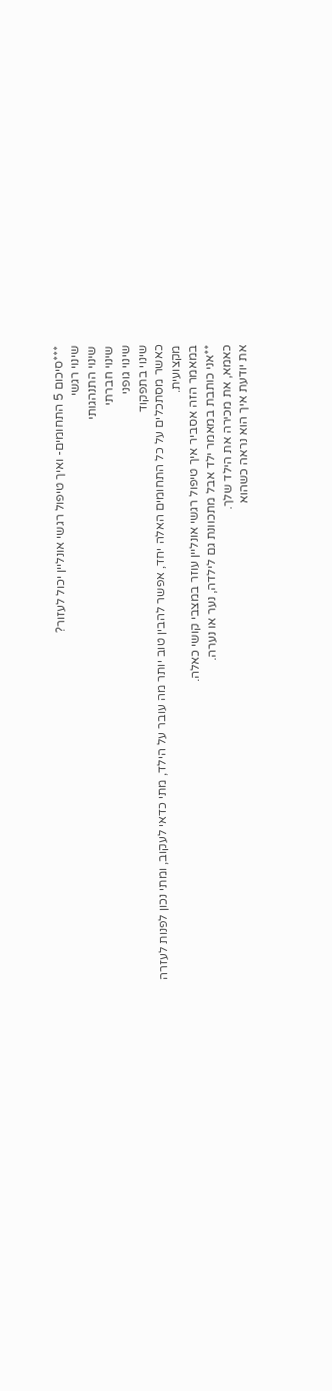***סיכום 5 התחומים- ואיך טיפול רגשי אונליין יכול לעזור?
שינוי רגשי
שינוי התנהגותי
שינוי חברתי
שינוי גופני
שינוי בתפקוד
כאשר מסתכלים על כל התחומים האלה יחד, אפשר להבין טוב יותר מה עובר על הילד, מתי כדאי לעקוב, ומתי נכון לפנות לעזרה מקצועית.
במאמר הזה אסביר איך טיפול רגשי אונליין עוזר במצבי קושי כאלה.
**אני כותבת במאמר ילד אבל מתכוונת גם לילדה, נער או נערה.
כאמא, את מכירה את הילד שלך.
את יודעת איך הוא נראה כשהוא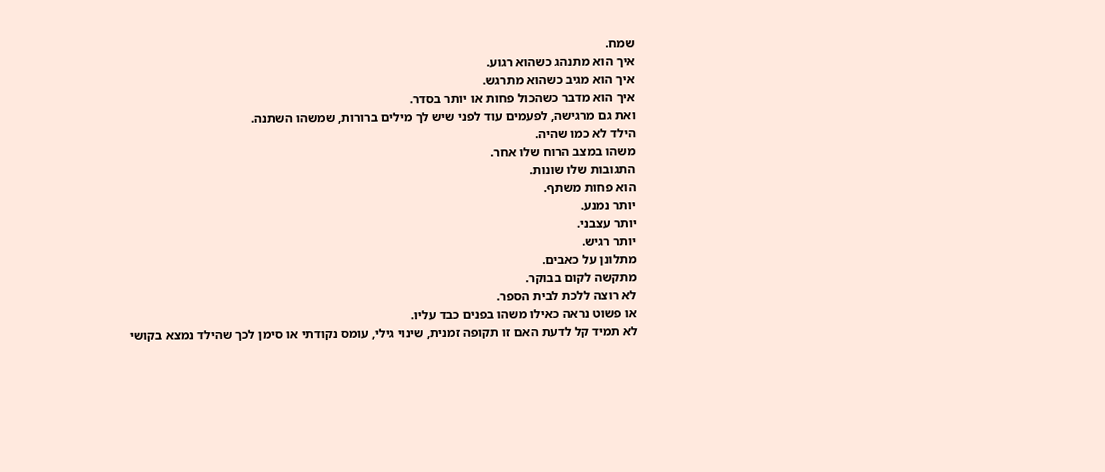שמח.
איך הוא מתנהג כשהוא רגוע.
איך הוא מגיב כשהוא מתרגש.
איך הוא מדבר כשהכול פחות או יותר בסדר.
ואת גם מרגישה, לפעמים עוד לפני שיש לך מילים ברורות, שמשהו השתנה.
הילד לא כמו שהיה.
משהו במצב הרוח שלו אחר.
התגובות שלו שונות.
הוא פחות משתף.
יותר נמנע.
יותר עצבני.
יותר רגיש.
מתלונן על כאבים.
מתקשה לקום בבוקר.
לא רוצה ללכת לבית הספר.
או פשוט נראה כאילו משהו בפנים כבד עליו.
לא תמיד קל לדעת האם זו תקופה זמנית, שינוי גילי, עומס נקודתי או סימן לכך שהילד נמצא בקושי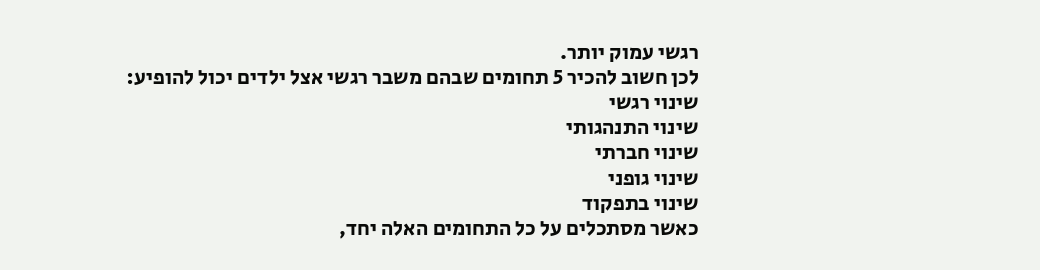רגשי עמוק יותר.
לכן חשוב להכיר 5 תחומים שבהם משבר רגשי אצל ילדים יכול להופיע:
שינוי רגשי
שינוי התנהגותי
שינוי חברתי
שינוי גופני
שינוי בתפקוד
כאשר מסתכלים על כל התחומים האלה יחד,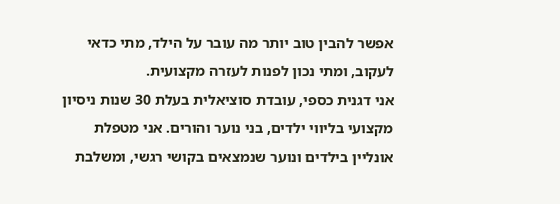אפשר להבין טוב יותר מה עובר על הילד, מתי כדאי לעקוב, ומתי נכון לפנות לעזרה מקצועית.
אני דגנית כספי, עובדת סוציאלית בעלת 30 שנות ניסיון מקצועי בליווי ילדים, בני נוער והורים. אני מטפלת אונליין בילדים ונוער שנמצאים בקושי רגשי, ומשלבת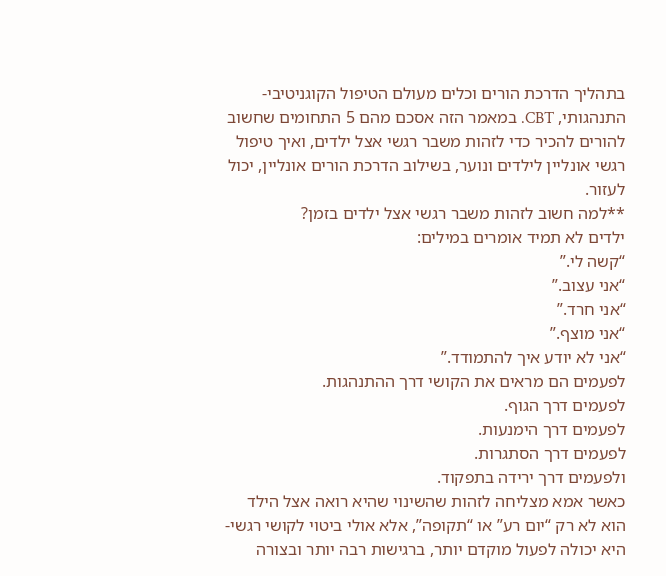בתהליך הדרכת הורים וכלים מעולם הטיפול הקוגניטיבי-התנהגותי, CBT. במאמר הזה אסכם מהם 5 התחומים שחשוב להורים להכיר כדי לזהות משבר רגשי אצל ילדים, ואיך טיפול רגשי אונליין לילדים ונוער, בשילוב הדרכת הורים אונליין, יכול לעזור.
**למה חשוב לזהות משבר רגשי אצל ילדים בזמן?
ילדים לא תמיד אומרים במילים:
“קשה לי.”
“אני עצוב.”
“אני חרד.”
“אני מוצף.”
“אני לא יודע איך להתמודד.”
לפעמים הם מראים את הקושי דרך ההתנהגות.
לפעמים דרך הגוף.
לפעמים דרך הימנעות.
לפעמים דרך הסתגרות.
ולפעמים דרך ירידה בתפקוד.
כאשר אמא מצליחה לזהות שהשינוי שהיא רואה אצל הילד הוא לא רק “יום רע” או “תקופה”, אלא אולי ביטוי לקושי רגשי- היא יכולה לפעול מוקדם יותר, ברגישות רבה יותר ובצורה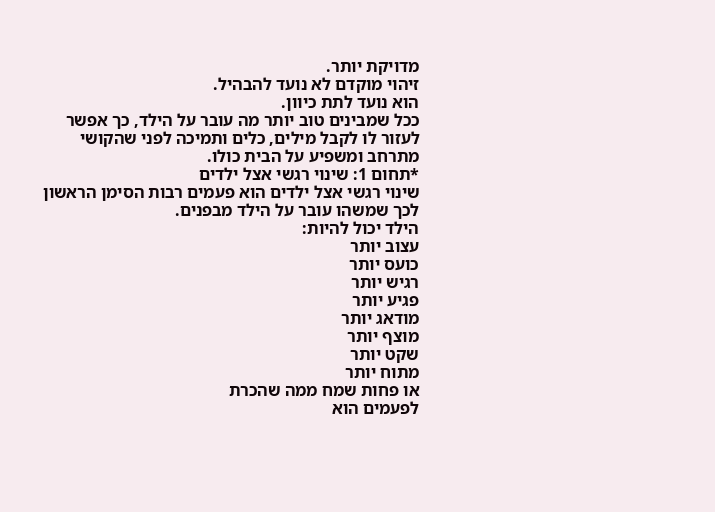מדויקת יותר.
זיהוי מוקדם לא נועד להבהיל.
הוא נועד לתת כיוון.
ככל שמבינים טוב יותר מה עובר על הילד, כך אפשר לעזור לו לקבל מילים, כלים ותמיכה לפני שהקושי מתרחב ומשפיע על הבית כולו.
*תחום 1: שינוי רגשי אצל ילדים
שינוי רגשי אצל ילדים הוא פעמים רבות הסימן הראשון לכך שמשהו עובר על הילד מבפנים.
הילד יכול להיות:
עצוב יותר
כועס יותר
רגיש יותר
פגיע יותר
מודאג יותר
מוצף יותר
שקט יותר
מתוח יותר
או פחות שמח ממה שהכרת
לפעמים הוא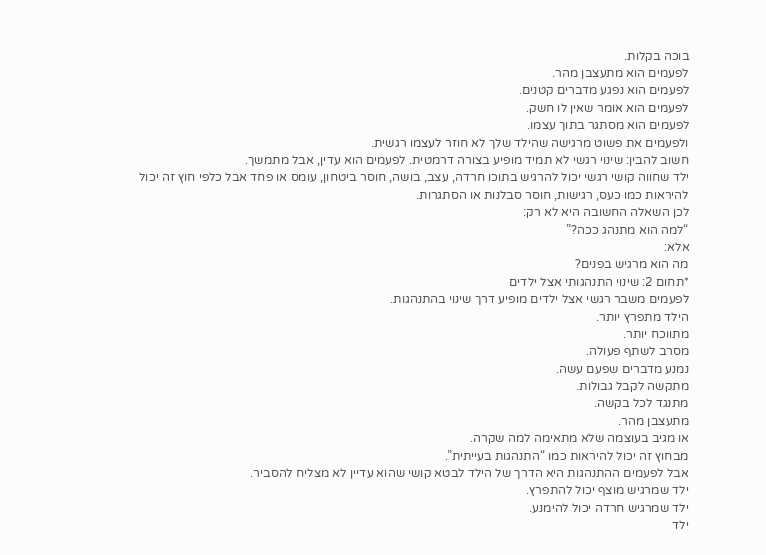בוכה בקלות.
לפעמים הוא מתעצבן מהר.
לפעמים הוא נפגע מדברים קטנים.
לפעמים הוא אומר שאין לו חשק.
לפעמים הוא מסתגר בתוך עצמו.
ולפעמים את פשוט מרגישה שהילד שלך לא חוזר לעצמו רגשית.
חשוב להבין: שינוי רגשי לא תמיד מופיע בצורה דרמטית. לפעמים הוא עדין, אבל מתמשך.
ילד שחווה קושי רגשי יכול להרגיש בתוכו חרדה, עצב, בושה, חוסר ביטחון, עומס או פחד אבל כלפי חוץ זה יכול להיראות כמו כעס, רגישות, חוסר סבלנות או הסתגרות.
לכן השאלה החשובה היא לא רק:
“למה הוא מתנהג ככה?”
אלא:
מה הוא מרגיש בפנים?
*תחום 2: שינוי התנהגותי אצל ילדים
לפעמים משבר רגשי אצל ילדים מופיע דרך שינוי בהתנהגות.
הילד מתפרץ יותר.
מתווכח יותר.
מסרב לשתף פעולה.
נמנע מדברים שפעם עשה.
מתקשה לקבל גבולות.
מתנגד לכל בקשה.
מתעצבן מהר.
או מגיב בעוצמה שלא מתאימה למה שקרה.
מבחוץ זה יכול להיראות כמו “התנהגות בעייתית”.
אבל לפעמים ההתנהגות היא הדרך של הילד לבטא קושי שהוא עדיין לא מצליח להסביר.
ילד שמרגיש מוצף יכול להתפרץ.
ילד שמרגיש חרדה יכול להימנע.
ילד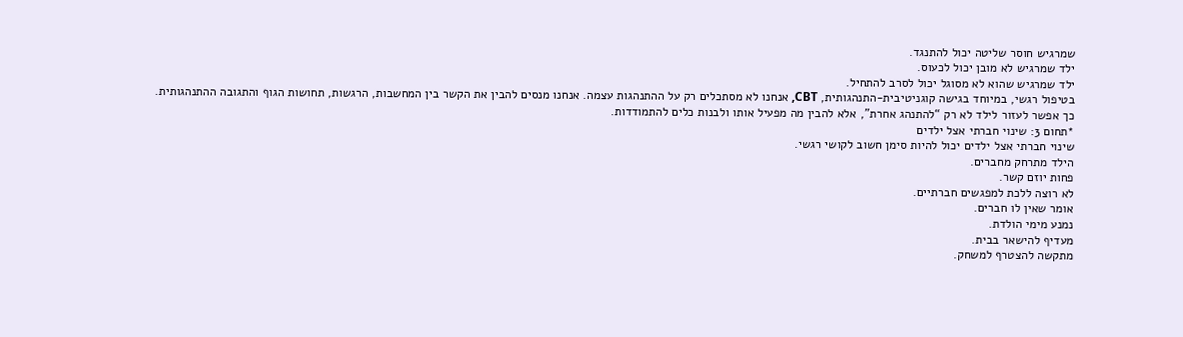שמרגיש חוסר שליטה יכול להתנגד.
ילד שמרגיש לא מובן יכול לכעוס.
ילד שמרגיש שהוא לא מסוגל יכול לסרב להתחיל.
בטיפול רגשי, במיוחד בגישה קוגניטיבית-התנהגותית, CBT, אנחנו לא מסתכלים רק על ההתנהגות עצמה. אנחנו מנסים להבין את הקשר בין המחשבות, הרגשות, תחושות הגוף והתגובה ההתנהגותית.
כך אפשר לעזור לילד לא רק “להתנהג אחרת”, אלא להבין מה מפעיל אותו ולבנות כלים להתמודדות.
*תחום 3: שינוי חברתי אצל ילדים
שינוי חברתי אצל ילדים יכול להיות סימן חשוב לקושי רגשי.
הילד מתרחק מחברים.
פחות יוזם קשר.
לא רוצה ללכת למפגשים חברתיים.
אומר שאין לו חברים.
נמנע מימי הולדת.
מעדיף להישאר בבית.
מתקשה להצטרף למשחק.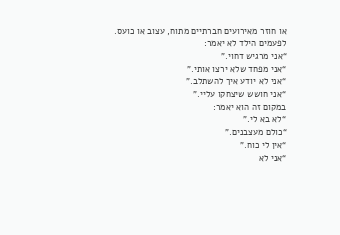או חוזר מאירועים חברתיים מתוח, עצוב או כועס.
לפעמים הילד לא יאמר:
“אני מרגיש דחוי.”
“אני מפחד שלא ירצו אותי.”
“אני לא יודע איך להשתלב.”
“אני חושש שיצחקו עליי.”
במקום זה הוא יאמר:
“לא בא לי.”
“כולם מעצבנים.”
“אין לי כוח.”
“אני לא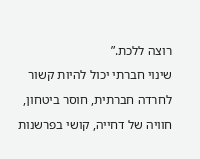רוצה ללכת.”
שינוי חברתי יכול להיות קשור לחרדה חברתית, חוסר ביטחון, חוויה של דחייה, קושי בפרשנות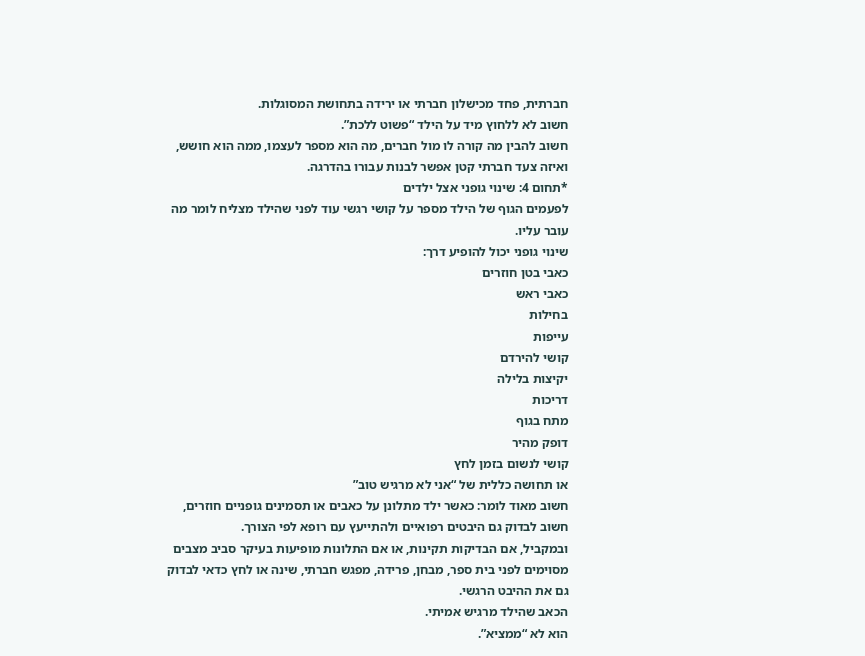חברתית, פחד מכישלון חברתי או ירידה בתחושת המסוגלות.
חשוב לא ללחוץ מיד על הילד “פשוט ללכת”.
חשוב להבין מה קורה לו מול חברים, מה הוא מספר לעצמו, ממה הוא חושש, ואיזה צעד חברתי קטן אפשר לבנות עבורו בהדרגה.
*תחום 4: שינוי גופני אצל ילדים
לפעמים הגוף של הילד מספר על קושי רגשי עוד לפני שהילד מצליח לומר מה עובר עליו.
שינוי גופני יכול להופיע דרך:
כאבי בטן חוזרים
כאבי ראש
בחילות
עייפות
קושי להירדם
יקיצות בלילה
דריכות
מתח בגוף
דופק מהיר
קושי לנשום בזמן לחץ
או תחושה כללית של “אני לא מרגיש טוב”
חשוב מאוד לומר: כאשר ילד מתלונן על כאבים או תסמינים גופניים חוזרים, חשוב לבדוק גם היבטים רפואיים ולהתייעץ עם רופא לפי הצורך.
ובמקביל, אם הבדיקות תקינות, או אם התלונות מופיעות בעיקר סביב מצבים מסוימים לפני בית ספר, מבחן, פרידה, מפגש חברתי, שינה או לחץ כדאי לבדוק גם את ההיבט הרגשי.
הכאב שהילד מרגיש אמיתי.
הוא לא “ממציא”.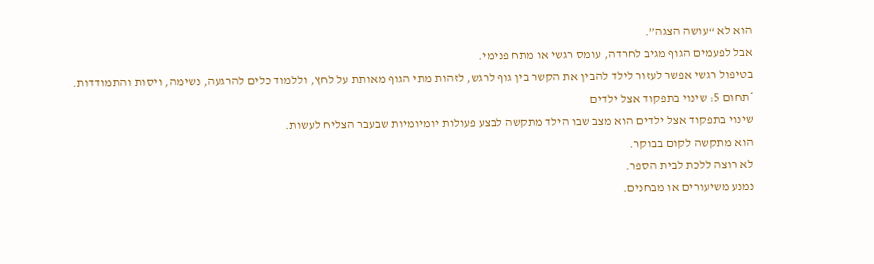הוא לא “עושה הצגה”.
אבל לפעמים הגוף מגיב לחרדה, עומס רגשי או מתח פנימי.
בטיפול רגשי אפשר לעזור לילד להבין את הקשר בין גוף לרגש, לזהות מתי הגוף מאותת על לחץ, וללמוד כלים להרגעה, נשימה, ויסות והתמודדות.
*תחום 5: שינוי בתפקוד אצל ילדים
שינוי בתפקוד אצל ילדים הוא מצב שבו הילד מתקשה לבצע פעולות יומיומיות שבעבר הצליח לעשות.
הוא מתקשה לקום בבוקר.
לא רוצה ללכת לבית הספר.
נמנע משיעורים או מבחנים.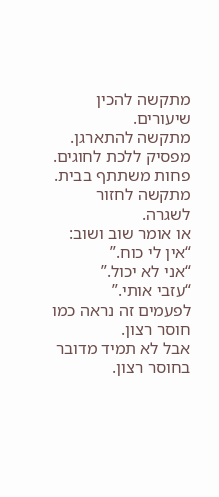מתקשה להכין שיעורים.
מתקשה להתארגן.
מפסיק ללכת לחוגים.
פחות משתתף בבית.
מתקשה לחזור לשגרה.
או אומר שוב ושוב:
“אין לי כוח.”
“אני לא יכול.”
“עזבי אותי.”
לפעמים זה נראה כמו חוסר רצון.
אבל לא תמיד מדובר בחוסר רצון.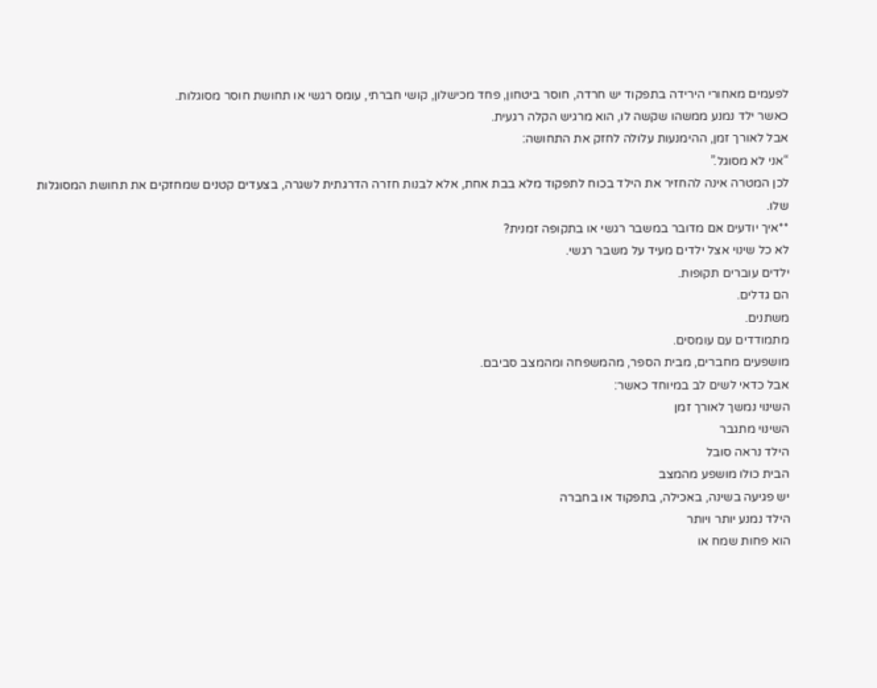לפעמים מאחורי הירידה בתפקוד יש חרדה, חוסר ביטחון, פחד מכישלון, קושי חברתי, עומס רגשי או תחושת חוסר מסוגלות.
כאשר ילד נמנע ממשהו שקשה לו, הוא מרגיש הקלה רגעית.
אבל לאורך זמן, ההימנעות עלולה לחזק את התחושה:
“אני לא מסוגל.”
לכן המטרה אינה להחזיר את הילד בכוח לתפקוד מלא בבת אחת, אלא לבנות חזרה הדרגתית לשגרה, בצעדים קטנים שמחזקים את תחושת המסוגלות שלו.
**איך יודעים אם מדובר במשבר רגשי או בתקופה זמנית?
לא כל שינוי אצל ילדים מעיד על משבר רגשי.
ילדים עוברים תקופות.
הם גדלים.
משתנים.
מתמודדים עם עומסים.
מושפעים מחברים, מבית הספר, מהמשפחה ומהמצב סביבם.
אבל כדאי לשים לב במיוחד כאשר:
השינוי נמשך לאורך זמן
השינוי מתגבר
הילד נראה סובל
הבית כולו מושפע מהמצב
יש פגיעה בשינה, באכילה, בתפקוד או בחברה
הילד נמנע יותר ויותר
הוא פחות שמח או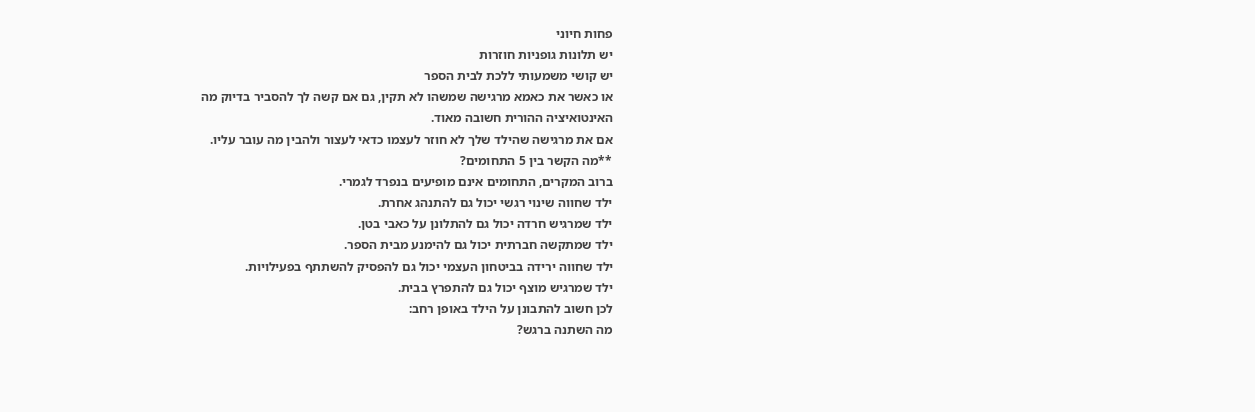פחות חיוני
יש תלונות גופניות חוזרות
יש קושי משמעותי ללכת לבית הספר
או כאשר את כאמא מרגישה שמשהו לא תקין, גם אם קשה לך להסביר בדיוק מה
האינטואיציה ההורית חשובה מאוד.
אם את מרגישה שהילד שלך לא חוזר לעצמו כדאי לעצור ולהבין מה עובר עליו.
**מה הקשר בין 5 התחומים?
ברוב המקרים, התחומים אינם מופיעים בנפרד לגמרי.
ילד שחווה שינוי רגשי יכול גם להתנהג אחרת.
ילד שמרגיש חרדה יכול גם להתלונן על כאבי בטן.
ילד שמתקשה חברתית יכול גם להימנע מבית הספר.
ילד שחווה ירידה בביטחון העצמי יכול גם להפסיק להשתתף בפעילויות.
ילד שמרגיש מוצף יכול גם להתפרץ בבית.
לכן חשוב להתבונן על הילד באופן רחב:
מה השתנה ברגש?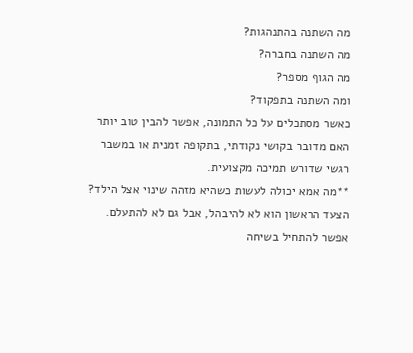מה השתנה בהתנהגות?
מה השתנה בחברה?
מה הגוף מספר?
ומה השתנה בתפקוד?
כאשר מסתכלים על כל התמונה, אפשר להבין טוב יותר האם מדובר בקושי נקודתי, בתקופה זמנית או במשבר רגשי שדורש תמיכה מקצועית.
**מה אמא יכולה לעשות כשהיא מזהה שינוי אצל הילד?
הצעד הראשון הוא לא להיבהל, אבל גם לא להתעלם.
אפשר להתחיל בשיחה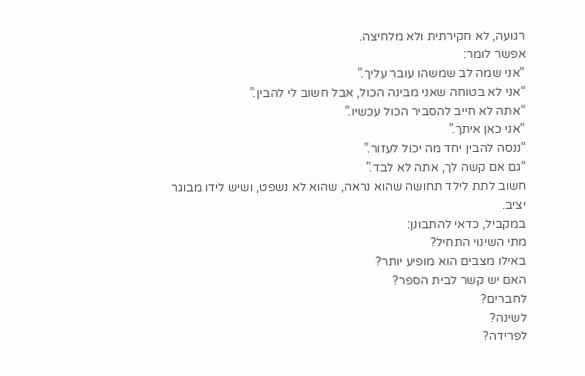רגועה, לא חקירתית ולא מלחיצה.
אפשר לומר:
“אני שמה לב שמשהו עובר עליך.”
“אני לא בטוחה שאני מבינה הכול, אבל חשוב לי להבין.”
“אתה לא חייב להסביר הכול עכשיו.”
“אני כאן איתך.”
“ננסה להבין יחד מה יכול לעזור.”
“גם אם קשה לך, אתה לא לבד.”
חשוב לתת לילד תחושה שהוא נראה, שהוא לא נשפט, ושיש לידו מבוגר יציב.
במקביל, כדאי להתבונן:
מתי השינוי התחיל?
באילו מצבים הוא מופיע יותר?
האם יש קשר לבית הספר?
לחברים?
לשינה?
לפרידה?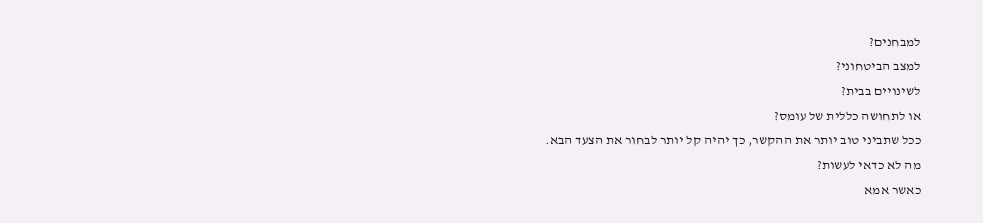למבחנים?
למצב הביטחוני?
לשינויים בבית?
או לתחושה כללית של עומס?
ככל שתביני טוב יותר את ההקשר, כך יהיה קל יותר לבחור את הצעד הבא.
מה לא כדאי לעשות?
כאשר אמא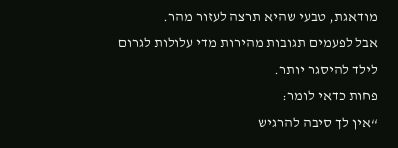מודאגת, טבעי שהיא תרצה לעזור מהר.
אבל לפעמים תגובות מהירות מדי עלולות לגרום לילד להיסגר יותר.
פחות כדאי לומר:
“אין לך סיבה להרגיש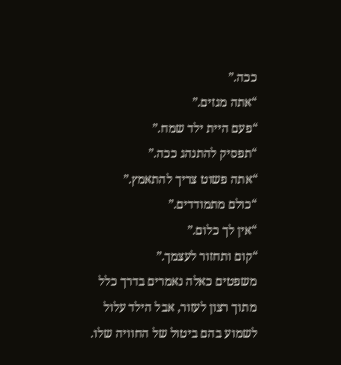ככה.”
“אתה מגזים.”
“פעם היית ילד שמח.”
“תפסיק להתנהג ככה.”
“אתה פשוט צריך להתאמץ.”
“כולם מתמודדים.”
“אין לך כלום.”
“קום ותחזור לעצמך.”
משפטים כאלה נאמרים בדרך כלל מתוך רצון לעזור, אבל הילד עלול לשמוע בהם ביטול של החוויה שלו.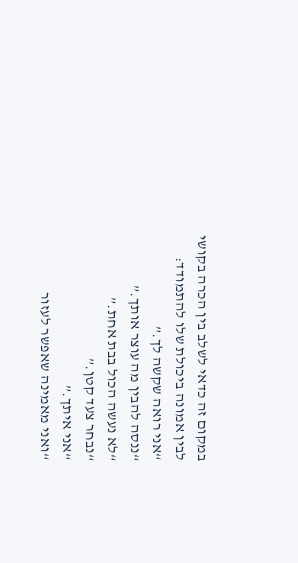במקום זה כדאי לשלב בין הכרה בקושי לבין אמונה ביכולת שלו להתמודד:
“אני רואה שקשה לך.”
“ננסה להבין מה עוצר אותך.”
“לא נעשה הכול בבת אחת.”
“נבחר צעד קטן.”
“אני איתך.”
“ואני מאמינה שאפשר לעזור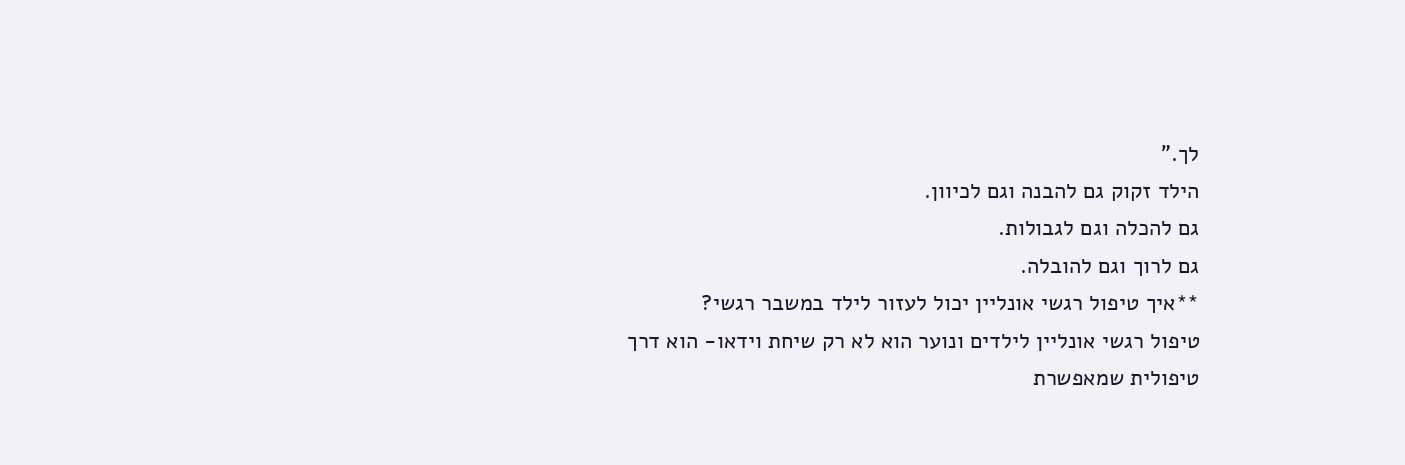לך.”
הילד זקוק גם להבנה וגם לכיוון.
גם להכלה וגם לגבולות.
גם לרוך וגם להובלה.
**איך טיפול רגשי אונליין יכול לעזור לילד במשבר רגשי?
טיפול רגשי אונליין לילדים ונוער הוא לא רק שיחת וידאו- הוא דרך טיפולית שמאפשרת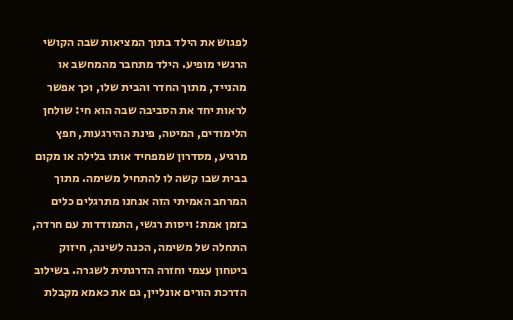לפגוש את הילד בתוך המציאות שבה הקושי הרגשי מופיע. הילד מתחבר מהמחשב או מהנייד, מתוך החדר והבית שלו, וכך אפשר לראות יחד את הסביבה שבה הוא חי: שולחן הלימודים, המיטה, פינת ההירגעות, חפץ מרגיע, מסדרון שמפחיד אותו בלילה או מקום בבית שבו קשה לו להתחיל משימה. מתוך המרחב האמיתי הזה אנחנו מתרגלים כלים בזמן אמת: ויסות רגשי, התמודדות עם חרדה, התחלה של משימה, הכנה לשינה, חיזוק ביטחון עצמי וחזרה הדרגתית לשגרה. בשילוב הדרכת הורים אונליין, גם את כאמא מקבלת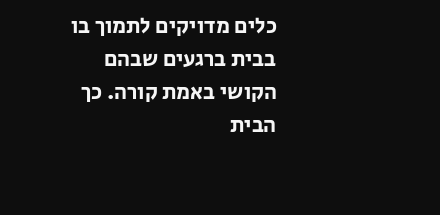כלים מדויקים לתמוך בו בבית ברגעים שבהם הקושי באמת קורה. כך הבית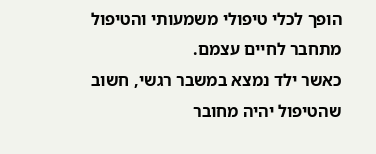הופך לכלי טיפולי משמעותי והטיפול מתחבר לחיים עצמם.
כאשר ילד נמצא במשבר רגשי, חשוב שהטיפול יהיה מחובר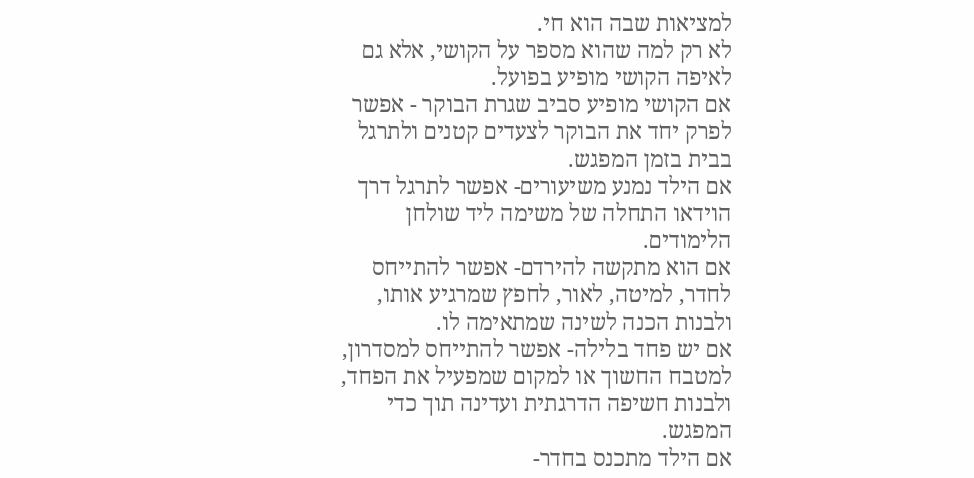למציאות שבה הוא חי.
לא רק למה שהוא מספר על הקושי, אלא גם לאיפה הקושי מופיע בפועל.
אם הקושי מופיע סביב שגרת הבוקר - אפשר לפרק יחד את הבוקר לצעדים קטנים ולתרגל בבית בזמן המפגש.
אם הילד נמנע משיעורים- אפשר לתרגל דרך הוידאו התחלה של משימה ליד שולחן הלימודים.
אם הוא מתקשה להירדם- אפשר להתייחס לחדר, למיטה, לאור, לחפץ שמרגיע אותו, ולבנות הכנה לשינה שמתאימה לו.
אם יש פחד בלילה- אפשר להתייחס למסדרון, למטבח החשוך או למקום שמפעיל את הפחד, ולבנות חשיפה הדרגתית ועדינה תוך כדי המפגש.
אם הילד מתכנס בחדר-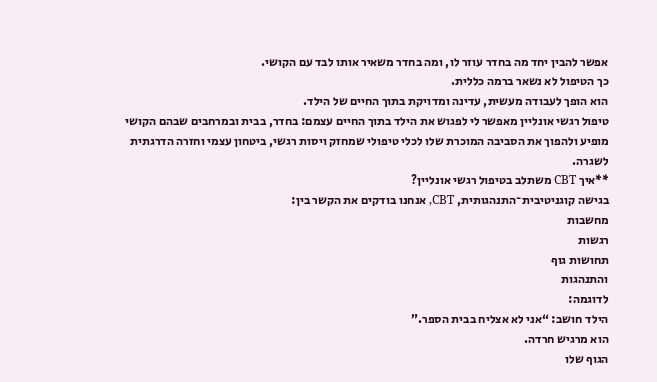אפשר להבין יחד מה בחדר עוזר לו, ומה בחדר משאיר אותו לבד עם הקושי.
כך הטיפול לא נשאר ברמה כללית.
הוא הופך לעבודה מעשית, עדינה ומדויקת בתוך החיים של הילד.
טיפול רגשי אונליין מאפשר לי לפגוש את הילד בתוך החיים עצמם: בחדר, בבית ובמרחבים שבהם הקושי מופיע ולהפוך את הסביבה המוכרת שלו לכלי טיפולי שמחזק ויסות רגשי, ביטחון עצמי וחזרה הדרגתית לשגרה.
**איך CBT משתלב בטיפול רגשי אונליין?
בגישה קוגניטיבית־התנהגותית, CBT, אנחנו בודקים את הקשר בין:
מחשבות
רגשות
תחושות גוף
והתנהגות
לדוגמה:
הילד חושב: “אני לא אצליח בבית הספר.”
הוא מרגיש חרדה.
הגוף שלו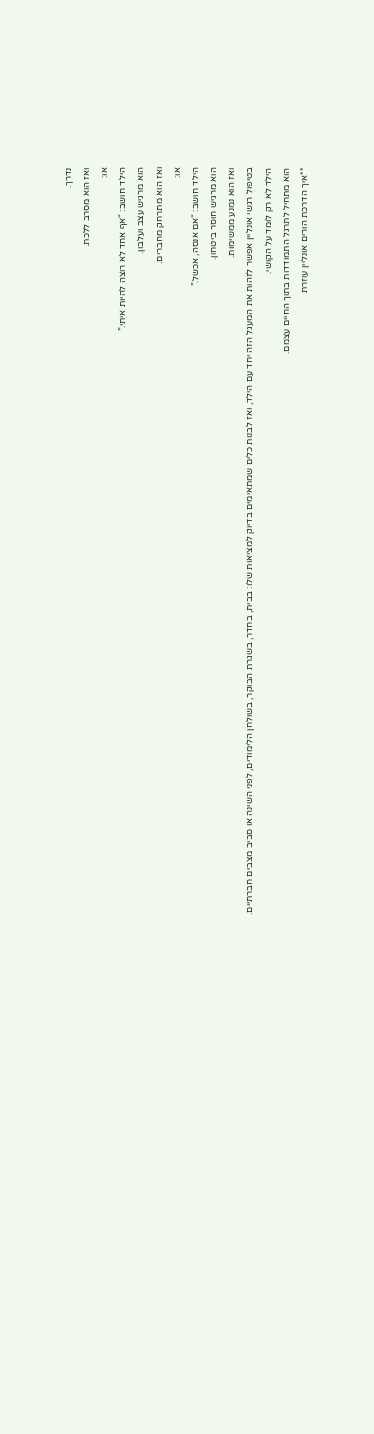נדרך.
ואז הוא מסרב ללכת.
או:
הילד חושב: “אף אחד לא רוצה להיות איתי.”
הוא מרגיש עצב ועלבון.
ואז הוא מתרחק מחברים.
או:
הילד חושב: “אם אנסה, אכשל.”
הוא מרגיש חוסר ביטחון.
ואז הוא נמנע ממשימות.
בטיפול רגשי אונליין אפשר לזהות את המעגל הזה יחד עם הילד, ואז לבנות כלים שמתאימים בדיוק למציאות שלו: בבית, בחדר, בשגרת הבוקר, בשולחן הלימודים, לפני השינה או סביב מצבים חברתיים.
הילד לא רק לומד על הקושי.
הוא מתחיל לתרגל התמודדות בתוך החיים עצמם.
**איך הדרכת הורים אונליין עוזרת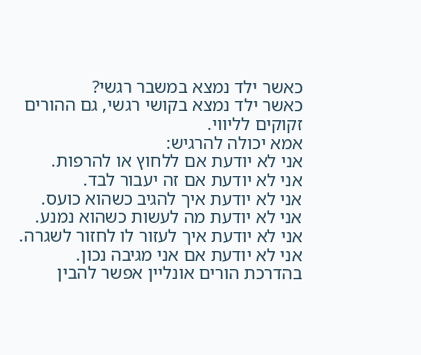כאשר ילד נמצא במשבר רגשי?
כאשר ילד נמצא בקושי רגשי, גם ההורים זקוקים לליווי.
אמא יכולה להרגיש:
אני לא יודעת אם ללחוץ או להרפות.
אני לא יודעת אם זה יעבור לבד.
אני לא יודעת איך להגיב כשהוא כועס.
אני לא יודעת מה לעשות כשהוא נמנע.
אני לא יודעת איך לעזור לו לחזור לשגרה.
אני לא יודעת אם אני מגיבה נכון.
בהדרכת הורים אונליין אפשר להבין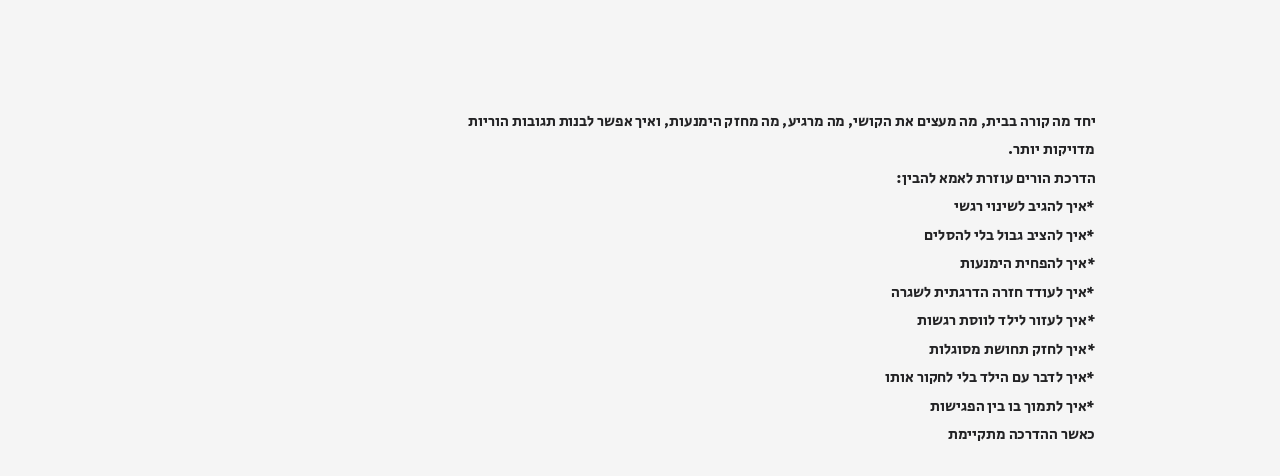יחד מה קורה בבית, מה מעצים את הקושי, מה מרגיע, מה מחזק הימנעות, ואיך אפשר לבנות תגובות הוריות מדויקות יותר.
הדרכת הורים עוזרת לאמא להבין:
*איך להגיב לשינוי רגשי
*איך להציב גבול בלי להסלים
*איך להפחית הימנעות
*איך לעודד חזרה הדרגתית לשגרה
*איך לעזור לילד לווסת רגשות
*איך לחזק תחושת מסוגלות
*איך לדבר עם הילד בלי לחקור אותו
*איך לתמוך בו בין הפגישות
כאשר ההדרכה מתקיימת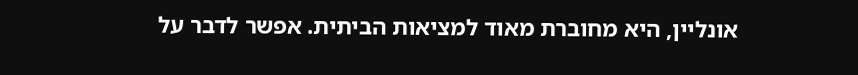אונליין, היא מחוברת מאוד למציאות הביתית. אפשר לדבר על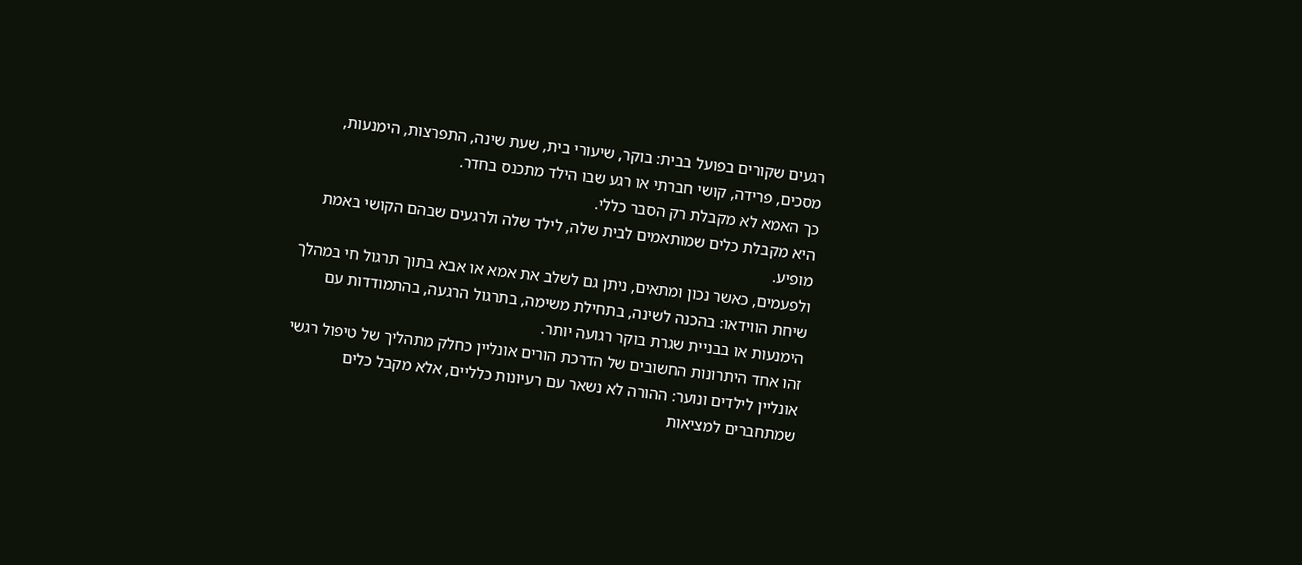רגעים שקורים בפועל בבית: בוקר, שיעורי בית, שעת שינה, התפרצות, הימנעות, מסכים, פרידה, קושי חברתי או רגע שבו הילד מתכנס בחדר.
כך האמא לא מקבלת רק הסבר כללי.
היא מקבלת כלים שמותאמים לבית שלה, לילד שלה ולרגעים שבהם הקושי באמת מופיע.
ולפעמים, כאשר נכון ומתאים, ניתן גם לשלב את אמא או אבא בתוך תרגול חי במהלך שיחת הווידאו: בהכנה לשינה, בתחילת משימה, בתרגול הרגעה, בהתמודדות עם הימנעות או בבניית שגרת בוקר רגועה יותר.
זהו אחד היתרונות החשובים של הדרכת הורים אונליין כחלק מתהליך של טיפול רגשי אונליין לילדים ונוער: ההורה לא נשאר עם רעיונות כלליים, אלא מקבל כלים שמתחברים למציאות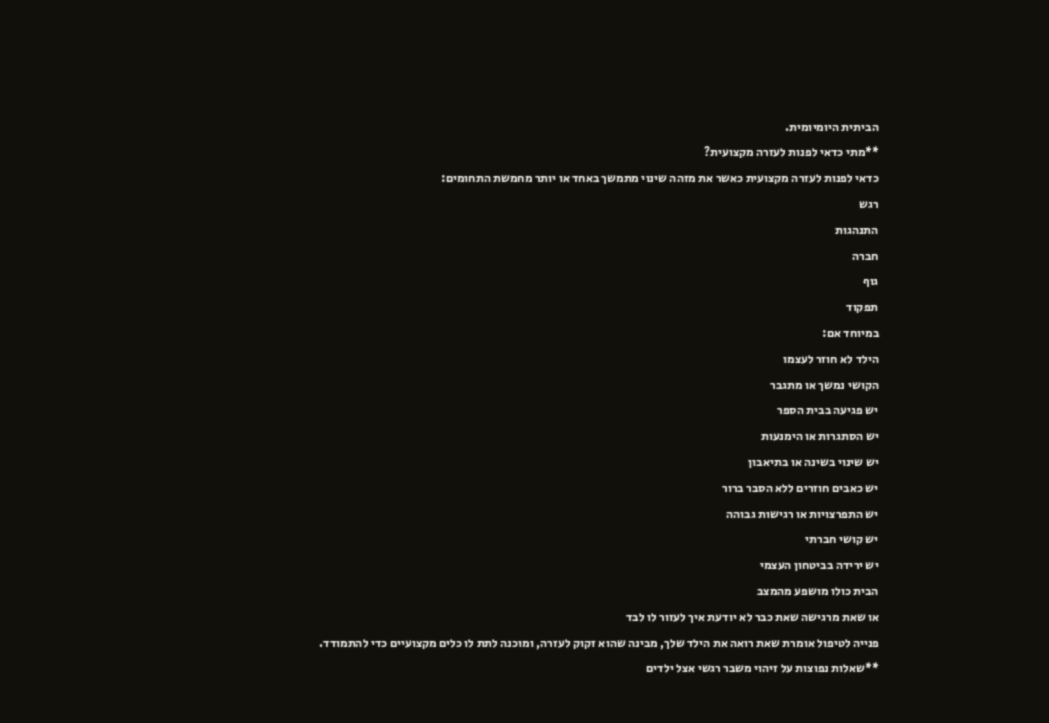הביתית היומיומית.
**מתי כדאי לפנות לעזרה מקצועית?
כדאי לפנות לעזרה מקצועית כאשר את מזהה שינוי מתמשך באחד או יותר מחמשת התחומים:
רגש
התנהגות
חברה
גוף
תפקוד
במיוחד אם:
הילד לא חוזר לעצמו
הקושי נמשך או מתגבר
יש פגיעה בבית הספר
יש הסתגרות או הימנעות
יש שינוי בשינה או בתיאבון
יש כאבים חוזרים ללא הסבר ברור
יש התפרצויות או רגישות גבוהה
יש קושי חברתי
יש ירידה בביטחון העצמי
הבית כולו מושפע מהמצב
או שאת מרגישה שאת כבר לא יודעת איך לעזור לו לבד
פנייה לטיפול אומרת שאת רואה את הילד שלך, מבינה שהוא זקוק לעזרה, ומוכנה לתת לו כלים מקצועיים כדי להתמודד.
**שאלות נפוצות על זיהוי משבר רגשי אצל ילדים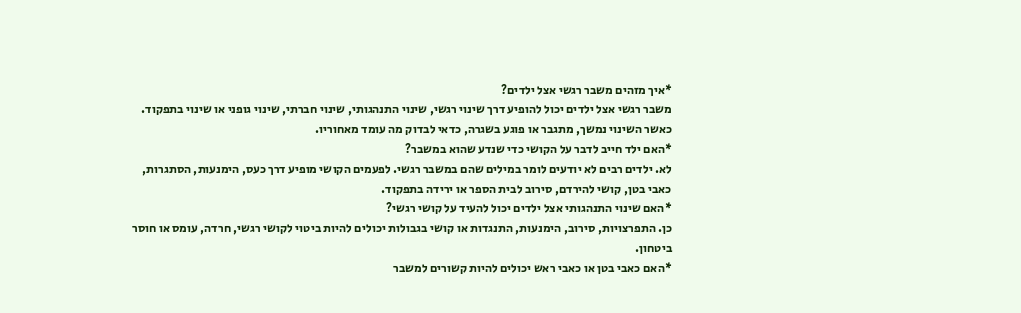*איך מזהים משבר רגשי אצל ילדים?
משבר רגשי אצל ילדים יכול להופיע דרך שינוי רגשי, שינוי התנהגותי, שינוי חברתי, שינוי גופני או שינוי בתפקוד. כאשר השינוי נמשך, מתגבר או פוגע בשגרה, כדאי לבדוק מה עומד מאחוריו.
*האם ילד חייב לדבר על הקושי כדי שנדע שהוא במשבר?
לא. ילדים רבים לא יודעים לומר במילים שהם במשבר רגשי. לפעמים הקושי מופיע דרך כעס, הימנעות, הסתגרות, כאבי בטן, קושי להירדם, סירוב לבית הספר או ירידה בתפקוד.
*האם שינוי התנהגותי אצל ילדים יכול להעיד על קושי רגשי?
כן. התפרצויות, סירוב, הימנעות, התנגדות או קושי בגבולות יכולים להיות ביטוי לקושי רגשי, חרדה, עומס או חוסר ביטחון.
*האם כאבי בטן או כאבי ראש יכולים להיות קשורים למשבר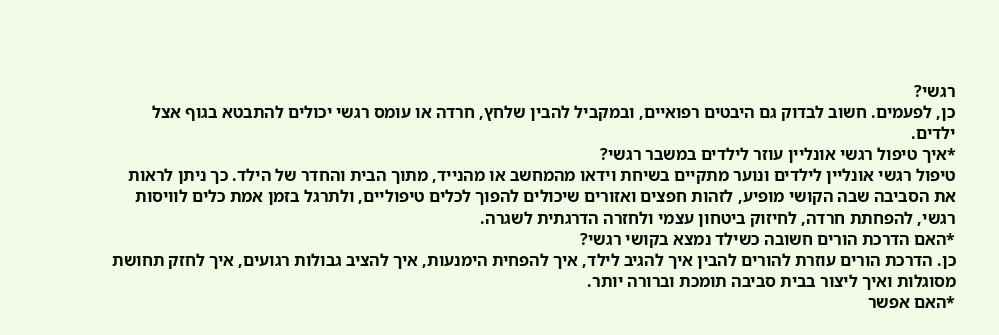רגשי?
כן, לפעמים. חשוב לבדוק גם היבטים רפואיים, ובמקביל להבין שלחץ, חרדה או עומס רגשי יכולים להתבטא בגוף אצל ילדים.
*איך טיפול רגשי אונליין עוזר לילדים במשבר רגשי?
טיפול רגשי אונליין לילדים ונוער מתקיים בשיחת וידאו מהמחשב או מהנייד, מתוך הבית והחדר של הילד. כך ניתן לראות את הסביבה שבה הקושי מופיע, לזהות חפצים ואזורים שיכולים להפוך לכלים טיפוליים, ולתרגל בזמן אמת כלים לוויסות רגשי, להפחתת חרדה, לחיזוק ביטחון עצמי ולחזרה הדרגתית לשגרה.
*האם הדרכת הורים חשובה כשילד נמצא בקושי רגשי?
כן. הדרכת הורים עוזרת להורים להבין איך להגיב לילד, איך להפחית הימנעות, איך להציב גבולות רגועים, איך לחזק תחושת מסוגלות ואיך ליצור בבית סביבה תומכת וברורה יותר.
*האם אפשר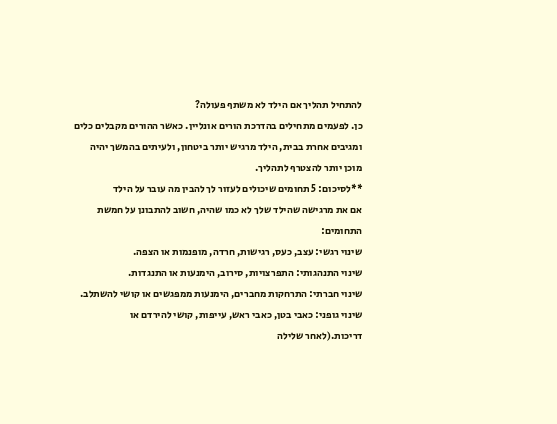להתחיל תהליך אם הילד לא משתף פעולה?
כן. לפעמים מתחילים בהדרכת הורים אונליין. כאשר ההורים מקבלים כלים ומגיבים אחרת בבית, הילד מרגיש יותר ביטחון, ולעיתים בהמשך יהיה מוכן יותר להצטרף לתהליך.
**לסיכום: 5 תחומים שיכולים לעזור לך להבין מה עובר על הילד
אם את מרגישה שהילד שלך לא כמו שהיה, חשוב להתבונן על חמשת התחומים:
שינוי רגשי: עצב, כעס, רגישות, חרדה, מופנמות או הצפה.
שינוי התנהגותי: התפרצויות, סירוב, הימנעות או התנגדות.
שינוי חברתי: התרחקות מחברים, הימנעות ממפגשים או קושי להשתלב.
שינוי גופני: כאבי בטן, כאבי ראש, עייפות, קושי להירדם או דריכות.(לאחר שלילה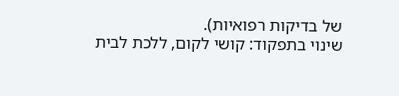של בדיקות רפואיות).
שינוי בתפקוד: קושי לקום, ללכת לבית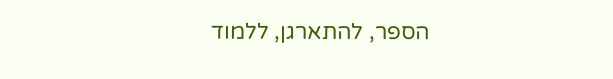הספר, להתארגן, ללמוד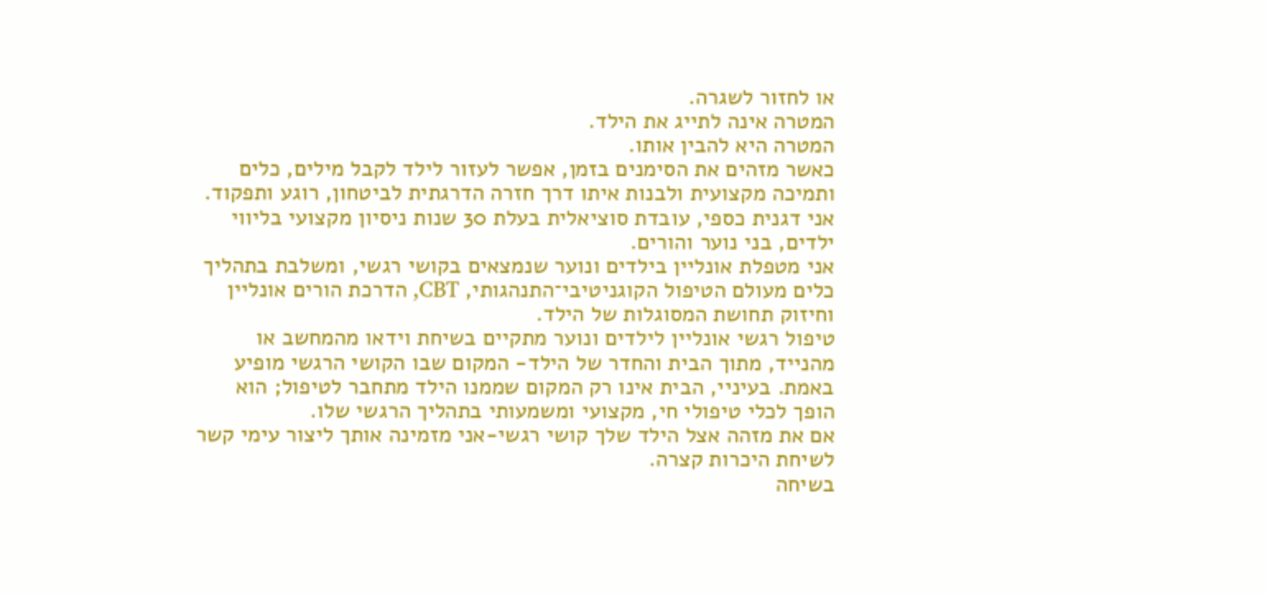או לחזור לשגרה.
המטרה אינה לתייג את הילד.
המטרה היא להבין אותו.
כאשר מזהים את הסימנים בזמן, אפשר לעזור לילד לקבל מילים, כלים ותמיכה מקצועית ולבנות איתו דרך חזרה הדרגתית לביטחון, רוגע ותפקוד.
אני דגנית כספי, עובדת סוציאלית בעלת 30 שנות ניסיון מקצועי בליווי ילדים, בני נוער והורים.
אני מטפלת אונליין בילדים ונוער שנמצאים בקושי רגשי, ומשלבת בתהליך כלים מעולם הטיפול הקוגניטיבי־התנהגותי, CBT, הדרכת הורים אונליין וחיזוק תחושת המסוגלות של הילד.
טיפול רגשי אונליין לילדים ונוער מתקיים בשיחת וידאו מהמחשב או מהנייד, מתוך הבית והחדר של הילד- המקום שבו הקושי הרגשי מופיע באמת. בעיניי, הבית אינו רק המקום שממנו הילד מתחבר לטיפול; הוא הופך לכלי טיפולי חי, מקצועי ומשמעותי בתהליך הרגשי שלו.
אם את מזהה אצל הילד שלך קושי רגשי-אני מזמינה אותך ליצור עימי קשר לשיחת היכרות קצרה.
בשיחה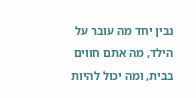נבין יחד מה עובר על הילד, מה אתם חווים בבית, ומה יכול להיות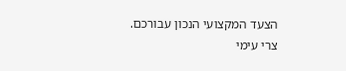הצעד המקצועי הנכון עבורכם.
צרי עימי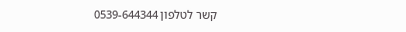קשר לטלפון 0539-644344